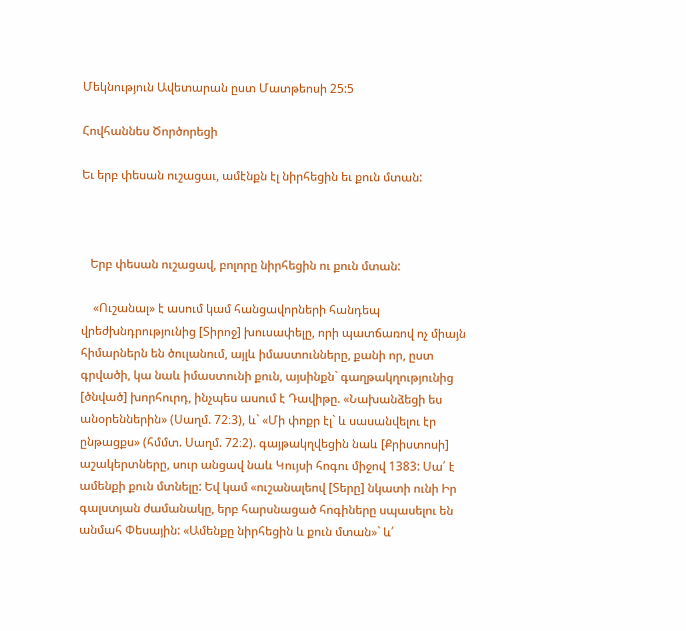Մեկնություն Ավետարան ըստ Մատթեոսի 25:5

Հովհաննես Ծործորեցի

Եւ երբ փեսան ուշացաւ, ամէնքն էլ նիրհեցին եւ քուն մտան:



   Երբ փեսան ուշացավ, բոլորը նիրհեցին ու քուն մտան:

    «Ուշանալ» է ասում կամ հանցավորների հանդեպ վրեժխնդրությունից [Տիրոջ] խուսափելը, որի պատճառով ոչ միայն հիմարներն են ծուլանում, այլև իմաստունները, քանի որ, ըստ գրվածի, կա նաև իմաստունի քուն, այսինքն` գաղթակղությունից [ծնված] խորհուրդ, ինչպես ասում է Դավիթը. «Նախանձեցի ես անօրեններին» (Սաղմ. 72։3), և` «Մի փոքր էլ` և սասանվելու էր ընթացքս» (հմմտ. Սաղմ. 72։2). գայթակղվեցին նաև [Քրիստոսի] աշակերտները, սուր անցավ նաև Կույսի հոգու միջով 1383: Սա՛ է ամենքի քուն մտնելը: Եվ կամ «ուշանալեով [Տերը] նկատի ունի Իր գալստյան ժամանակը, երբ հարսնացած հոգիները սպասելու են անմահ Փեսային: «Ամենքը նիրհեցին և քուն մտան»` և՛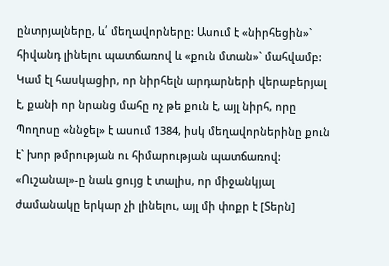ընտրյալները, և՛ մեղավորները: Ասում է «նիրհեցին»` հիվանդ լինելու պատճառով և «քուն մտան»` մահվամբ: Կամ էլ հասկացիր, որ նիրհելն արդարների վերաբերյալ է, քանի որ նրանց մահը ոչ թե քուն է, այլ նիրհ, որը Պողոսը «ննջել» է ասում 1384, իսկ մեղավորներինը քուն է` խոր թմրության ու հիմարության պատճառով: «Ուշանալ»-ը նաև ցույց է տալիս, որ միջանկյալ ժամանակը երկար չի լինելու, այլ մի փոքր է [Տերն]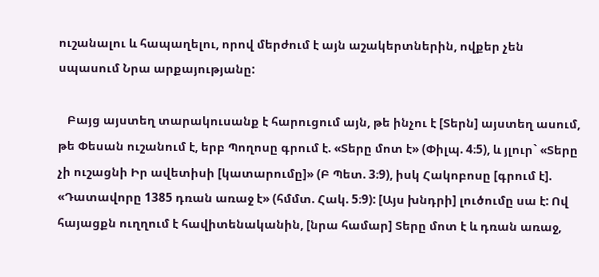ուշանալու և հապաղելու, որով մերժում է այն աշակերտներին, ովքեր չեն սպասում Նրա արքայությանը:

   Բայց այստեղ տարակուսանք է հարուցում այն, թե ինչու է [Տերն] այստեղ ասում, թե Փեսան ուշանում է, երբ Պողոսը գրում է. «Տերը մոտ է» (Փիլպ. 4։5), և յլուր` «Տերը չի ուշացնի Իր ավետիսի [կատարումը]» (Բ Պետ. 3։9), իսկ Հակոբոսը [գրում է]. «Դատավորը 1385 դռան առաջ է» (հմմտ. Հակ. 5։9): [Այս խնդրի] լուծումը սա է: Ով հայացքն ուղղում է հավիտենականին, [նրա համար] Տերը մոտ է և դռան առաջ,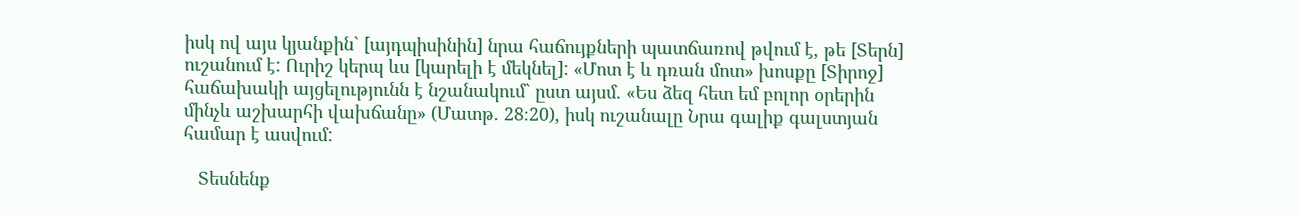իսկ ով այս կյանքին` [այդպիսինին] նրա հաճույքների պատճառով թվում է, թե [Տերն] ուշանում է: Ուրիշ կերպ ևս [կարելի է մեկնել]: «Մոտ է և դռան մոտ» խոսքը [Տիրոջ] հաճախակի այցելությունն է նշանակում` ըստ այսմ. «Ես ձեզ հետ եմ բոլոր օրերին մինչև աշխարհի վախճանը» (Մատթ. 28։20), իսկ ուշանալը Նրա գալիք գալստյան համար է ասվում:

   Տեսնենք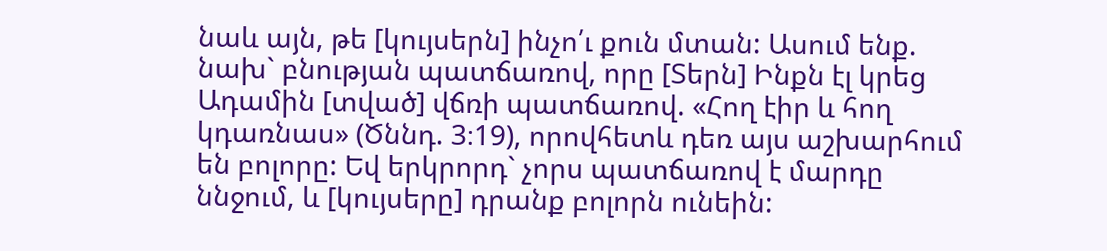նաև այն, թե [կույսերն] ինչո՛ւ քուն մտան: Ասում ենք. նախ` բնության պատճառով, որը [Տերն] Ինքն էլ կրեց Ադամին [տված] վճռի պատճառով. «Հող էիր և հող կդառնաս» (Ծննդ. 3։19), որովհետև դեռ այս աշխարհում են բոլորը: Եվ երկրորդ` չորս պատճառով է մարդը ննջում, և [կույսերը] դրանք բոլորն ունեին: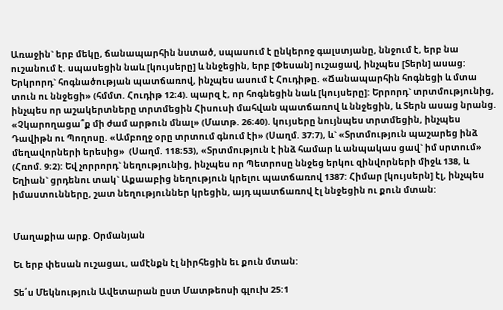Առաջին` երբ մեկը, ճանապարհին նստած, սպասում է ընկերոջ գալստյանը, ննջում է, երբ նա ուշանում է. սպասեցին նաև [կույսերը] և ննջեցին, երբ [Փեսան] ուշացավ, ինչպես [Տերն] ասաց: Երկրորդ` հոգնածության պատճառով, ինչպես ասում է Հուդիթը. «Ճանապարհին հոգնեցի և մտա տուն ու ննջեցի» (հմմտ. Հուդիթ 12։4). պարզ է, որ հոգնեցին նաև [կույսերը]: Երրորդ` տրտմությունից, ինչպես որ աշակերտները տրտմեցին Հիսուսի մահվան պատճառով և ննջեցին, և Տերն ասաց նրանց. «Չկարողացա՞ք մի ժամ արթուն մնալ» (Մատթ. 26։40). կույսերը նույնպես տրտմեցին, ինչպես Դավիթն ու Պողոսը. «Ամբողջ օրը տրտում գնում էի» (Սաղմ. 37։7), և` «Տրտմություն պաշարեց ինձ մեղավորների երեսից»  (Սաղմ. 118։53), «Տրտմություն է ինձ համար և անպակաս ցավ` իմ սրտում» (Հռոմ. 9։2): Եվ չորրորդ` նեղությունից, ինչպես որ Պետրոսը ննջեց երկու զինվորների միջև 138, և Եղիան` ցրդենու տակ` Աքաաբից նեղություն կրելու պատճառով 1387: Հիմար [կույսերն] էլ, ինչպես իմաստունները, շատ նեղություններ կրեցին, այդ պատճառով էլ ննջեցին ու քուն մտան:


Մաղաքիա արք. Օրմանյան

Եւ երբ փեսան ուշացաւ, ամէնքն էլ նիրհեցին եւ քուն մտան:

Տե՛ս Մեկնություն Ավետարան ըստ Մատթեոսի գլուխ 25:1